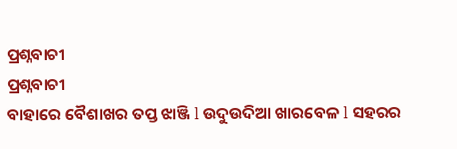ପ୍ରଶ୍ନବାଚୀ
ପ୍ରଶ୍ନବାଚୀ
ବାହାରେ ବୈଶାଖର ତପ୍ତ ଝାଞ୍ଜି l ଉଦୁଉଦିଆ ଖାରବେଳ l ସହରର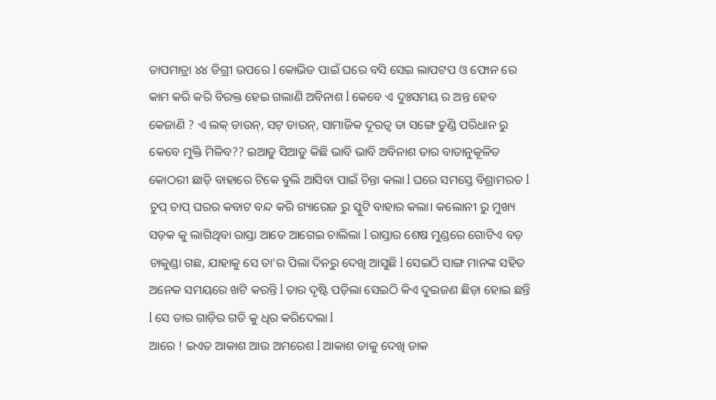ତାପମାତ୍ରା ୪୪ ଡିଗ୍ରୀ ଉପରେ l କୋଭିଡ ପାଇଁ ଘରେ ବସି ସେଇ ଲାପଟପ ଓ ଫୋନ ରେ କାମ କରି କରି ବିରକ୍ତ ହେଇ ଗଲାଣି ଅବିନାଶ l କେବେ ଏ ଦୁଃସମୟ ର ଅନ୍ତ ହେବ କେଜାଣି ? ଏ ଲକ୍ ଡାଉନ୍, ସଟ୍ ଡାଉନ୍, ସାମାଜିକ ଦୂରତ୍ୱ ତା ସଙ୍ଗେ ତୁଣ୍ଡି ପରିଧାନ ରୁ କେବେ ମୁକ୍ତି ମିଳିବ?? ଇଆଡୁ ସିଆଡୁ କିଛି ଭାବି ଭାବି ଅବିନାଶ ତାର ବାତାନୁକୂଳିତ କୋଠରୀ ଛାଡ଼ି ବାହାରେ ଟିକେ ବୁଲି ଆସିବା ପାଇଁ ଚିନ୍ତା କଲା l ଘରେ ସମସ୍ତେ ବିଶ୍ରାମରତ l ଚୁପ୍ ଚାପ୍ ଘରର କବାଟ ବନ୍ଦ କରି ଗ୍ୟାରେଜ ରୁ ସ୍କୁଟି ବାହାର କଲା। କଲୋନୀ ରୁ ମୁଖ୍ୟ ସଡ଼କ କୁ ଲାଗିଥିବା ରାସ୍ତା ଆଡେ ଆଗେଇ ଚାଲିଲା l ରାସ୍ତାର ଶେଷ ମୁଣ୍ଡରେ ଗୋଟିଏ ବଡ଼ ଚାକୁଣ୍ଡା ଗଛ, ଯାହାକୁ ସେ ତା'ର ପିଲା ଦିନରୁ ଦେଖି ଆସୁଛି l ସେଇଠି ସାଙ୍ଗ ମାନଙ୍କ ସହିତ ଅନେକ ସମୟରେ ଖଟି କରନ୍ତି l ତାର ଦୃଷ୍ଟି ପଡ଼ିଲା ସେଇଠି କିଏ ଦୁଇଜଣ ଛିଡ଼ା ହୋଇ ଛନ୍ତି l ସେ ତାର ଗାଡ଼ିର ଗତି କୁ ଧିର କରିଦେଲା l
ଆରେ ! ଇଏତ ଆକାଶ ଆଉ ଅମରେଶ l ଆକାଶ ତାକୁ ଦେଖି ଡାକ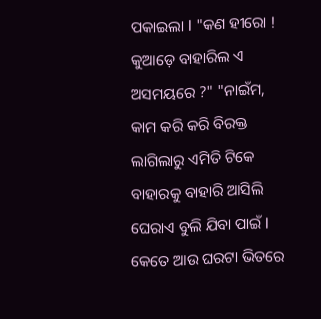ପକାଇଲା l "କଣ ହୀରୋ ! କୁଆଡ଼େ ବାହାରିଲ ଏ ଅସମୟରେ ?" "ନାଇଁମ, କାମ କରି କରି ବିରକ୍ତ ଲାଗିଲାରୁ ଏମିତି ଟିକେ ବାହାରକୁ ବାହାରି ଆସିଲି ଘେରାଏ ବୁଲି ଯିବା ପାଇଁ l କେତେ ଆଉ ଘରଟା ଭିତରେ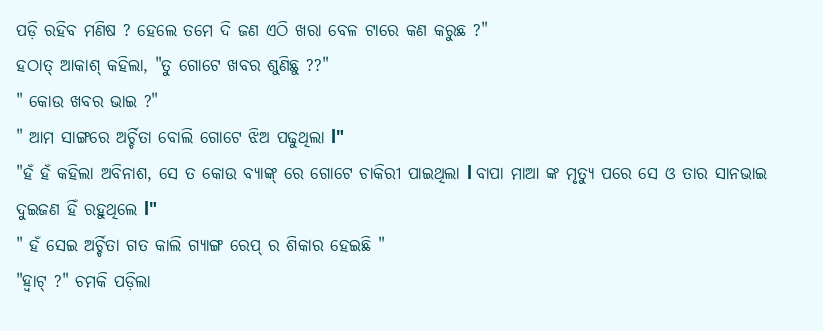ପଡ଼ି ରହିବ ମଣିଷ ? ହେଲେ ତମେ ଦି ଜଣ ଏଠି ଖରା ବେଳ ଟାରେ କଣ କରୁଛ ?"
ହଠାତ୍ ଆକାଶ୍ କହିଲା, "ତୁ ଗୋଟେ ଖବର ଶୁଣିଛୁ ??"
" କୋଉ ଖବର ଭାଇ ?"
" ଆମ ସାଙ୍ଗରେ ଅର୍ଚ୍ଚିତା ବୋଲି ଗୋଟେ ଝିଅ ପଢୁଥିଲା l"
"ହଁ ହଁ କହିଲା ଅବିନାଶ, ସେ ତ କୋଉ ବ୍ୟାଙ୍କ୍ ରେ ଗୋଟେ ଚାକିରୀ ପାଇଥିଲା l ବାପା ମାଆ ଙ୍କ ମୃତ୍ୟୁ ପରେ ସେ ଓ ତାର ସାନଭାଇ ଦୁଇଜଣ ହିଁ ରହୁଥିଲେ l"
" ହଁ ସେଇ ଅର୍ଚ୍ଚିତା ଗତ କାଲି ଗ୍ୟାଙ୍ଗ ରେପ୍ ର ଶିକାର ହେଇଛି "
"ହ୍ବାଟ୍ ?" ଚମକି ପଡ଼ିଲା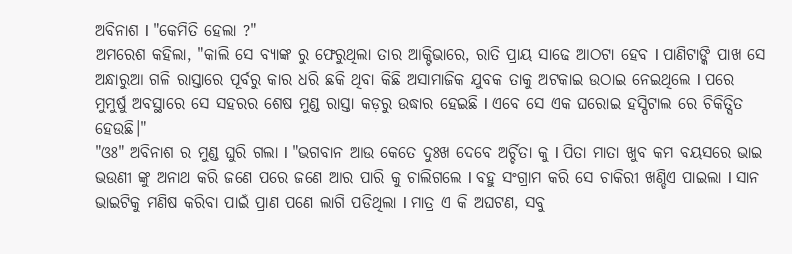ଅବିନାଶ l "କେମିତି ହେଲା ?"
ଅମରେଶ କହିଲା, "କାଲି ସେ ବ୍ୟାଙ୍କ ରୁ ଫେରୁଥିଲା ତାର ଆକ୍ଟିଭାରେ, ରାତି ପ୍ରାୟ ସାଢେ ଆଠଟା ହେବ l ପାଣିଟାଙ୍କି ପାଖ ସେ ଅନ୍ଧାରୁଆ ଗଳି ରାସ୍ତାରେ ପୂର୍ବରୁ କାର ଧରି ଛକି ଥିବା କିଛି ଅସାମାଜିକ ଯୁବକ ତାକୁ ଅଟକାଇ ଉଠାଇ ନେଇଥିଲେ l ପରେ ମୁମୁର୍ଷୁ ଅବସ୍ଥାରେ ସେ ସହରର ଶେଷ ମୁଣ୍ଡ ରାସ୍ତା କଡ଼ରୁ ଉଦ୍ଧାର ହେଇଛି l ଏବେ ସେ ଏକ ଘରୋଇ ହସ୍ପିଟାଲ ରେ ଚିକିତ୍ସିତ ହେଉଛି।"
"ଓଃ" ଅବିନାଶ ର ମୁଣ୍ଡ ଘୁରି ଗଲା l "ଭଗବାନ ଆଉ କେତେ ଦୁଃଖ ଦେବେ ଅର୍ଚ୍ଚିତା କୁ l ପିତା ମାତା ଖୁବ କମ ବୟସରେ ଭାଇ ଭଉଣୀ ଙ୍କୁ ଅନାଥ କରି ଜଣେ ପରେ ଜଣେ ଆର ପାରି କୁ ଚାଲିଗଲେ l ବହୁ ସଂଗ୍ରାମ କରି ସେ ଚାକିରୀ ଖଣ୍ଡିଏ ପାଇଲା l ସାନ ଭାଇଟିକୁ ମଣିଷ କରିବା ପାଇଁ ପ୍ରାଣ ପଣେ ଲାଗି ପଡିଥିଲା l ମାତ୍ର ଏ କି ଅଘଟଣ, ସବୁ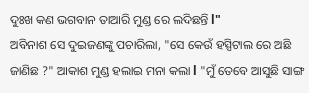ଦୁଃଖ କଣ ଭଗବାନ ତାଆରି ମୁଣ୍ଡ ରେ ଲଦିଛନ୍ତି l"
ଅବିନାଶ ସେ ଦୁଇଜଣଙ୍କୁ ପଚାରିଲା, "ସେ କେଉଁ ହସ୍ପିଟାଲ ରେ ଅଛି ଜାଣିଛ ?" ଆକାଶ ମୁଣ୍ଡ ହଲାଇ ମନା କଲା l "ମୁଁ ତେବେ ଆସୁଛି ସାଙ୍ଗ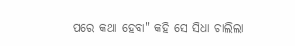ପରେ କଥା ହେବା" କହି ସେ ସିଧା ଚାଲିଲା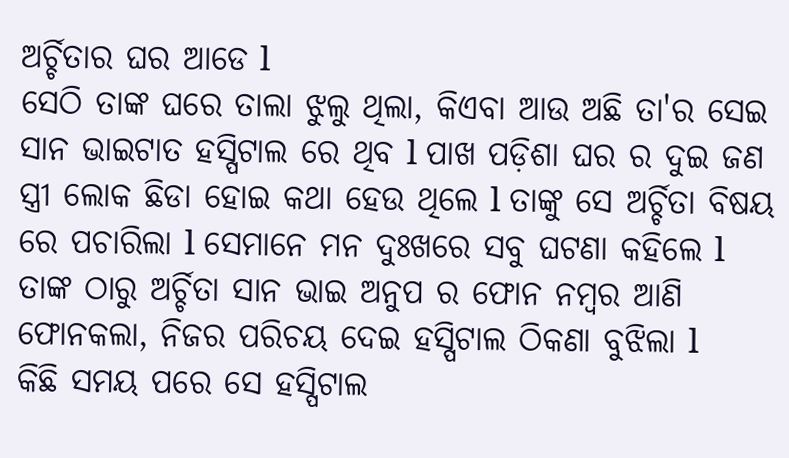ଅର୍ଚ୍ଚିତାର ଘର ଆଡେ l
ସେଠି ତାଙ୍କ ଘରେ ତାଲା ଝୁଲୁ ଥିଲା, କିଏବା ଆଉ ଅଛି ତା'ର ସେଇ ସାନ ଭାଇଟାତ ହସ୍ପିଟାଲ ରେ ଥିବ l ପାଖ ପଡ଼ିଶା ଘର ର ଦୁଇ ଜଣ ସ୍ତ୍ରୀ ଲୋକ ଛିଡା ହୋଇ କଥା ହେଉ ଥିଲେ l ତାଙ୍କୁ ସେ ଅର୍ଚ୍ଚିତା ବିଷୟ ରେ ପଚାରିଲା l ସେମାନେ ମନ ଦୁଃଖରେ ସବୁ ଘଟଣା କହିଲେ l ତାଙ୍କ ଠାରୁ ଅର୍ଚ୍ଚିତା ସାନ ଭାଇ ଅନୁପ ର ଫୋନ ନମ୍ବର ଆଣି ଫୋନକଲା, ନିଜର ପରିଚୟ ଦେଇ ହସ୍ପିଟାଲ ଠିକଣା ବୁଝିଲା l
କିଛି ସମୟ ପରେ ସେ ହସ୍ପିଟାଲ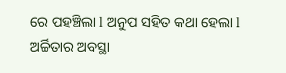ରେ ପହଞ୍ଚିଲା l ଅନୁପ ସହିତ କଥା ହେଲା l ଅର୍ଚ୍ଚିତାର ଅବସ୍ଥା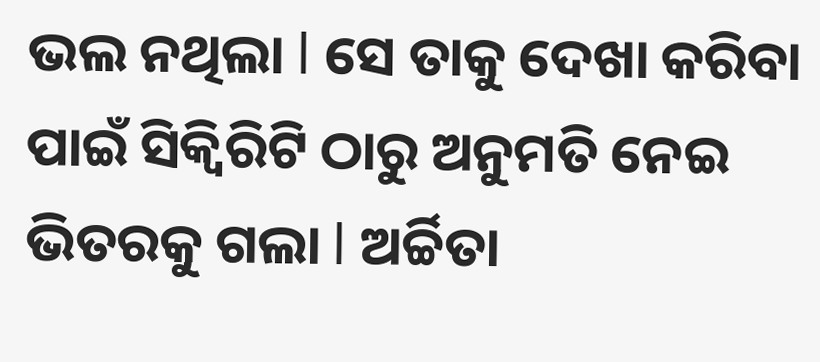ଭଲ ନଥିଲା l ସେ ତାକୁ ଦେଖା କରିବା ପାଇଁ ସିକ୍ୱିରିଟି ଠାରୁ ଅନୁମତି ନେଇ ଭିତରକୁ ଗଲା l ଅର୍ଚ୍ଚିତା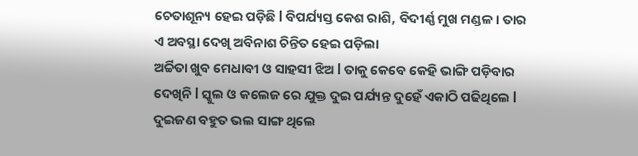ଚେତାଶୂନ୍ୟ ହେଇ ପଡ଼ିଛି l ବିପର୍ଯ୍ୟସ୍ତ କେଶ ରାଶି, ବିଦୀର୍ଣ୍ଣ ମୁଖ ମଣ୍ଡଳ। ତାର ଏ ଅବସ୍ଥା ଦେଖି ଅବିନାଶ ଚିନ୍ତିତ ହେଇ ପଡ଼ିଲା
ଅର୍ଚ୍ଚିତା ଖୁବ ମେଧାବୀ ଓ ସାହସୀ ଝିଅ l ତାକୁ କେବେ କେହି ଭାଙ୍ଗି ପଡ଼ିବାର ଦେଖିନି l ସ୍କୁଲ ଓ କଲେଜ ରେ ଯୁକ୍ତ ଦୁଇ ପର୍ଯ୍ୟନ୍ତ ଦୁହେଁ ଏକାଠି ପଢିଥିଲେ l ଦୁଇଜଣ ବହୁତ ଭଲ ସାଙ୍ଗ ଥିଲେ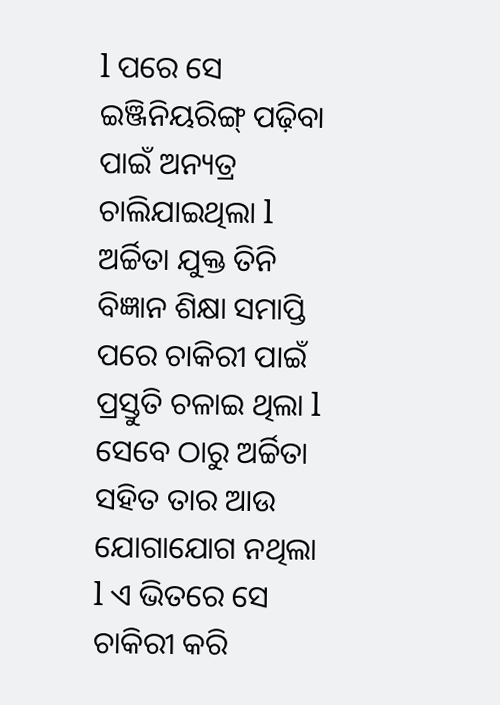l ପରେ ସେ ଇଞ୍ଜିନିୟରିଙ୍ଗ୍ ପଢ଼ିବା ପାଇଁ ଅନ୍ୟତ୍ର ଚାଲିଯାଇଥିଲା l ଅର୍ଚ୍ଚିତା ଯୁକ୍ତ ତିନି ବିଜ୍ଞାନ ଶିକ୍ଷା ସମାପ୍ତି ପରେ ଚାକିରୀ ପାଇଁ ପ୍ରସ୍ତୁତି ଚଳାଇ ଥିଲା l ସେବେ ଠାରୁ ଅର୍ଚ୍ଚିତା ସହିତ ତାର ଆଉ ଯୋଗାଯୋଗ ନଥିଲା l ଏ ଭିତରେ ସେ ଚାକିରୀ କରି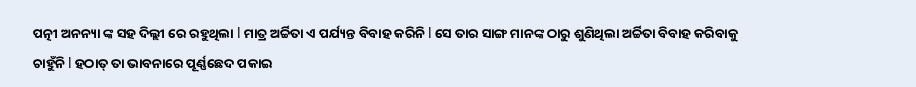ପତ୍ନୀ ଅନନ୍ୟା ଙ୍କ ସହ ଦିଲ୍ଲୀ ରେ ରହୁଥିଲା l ମାତ୍ର ଅର୍ଚ୍ଚିତା ଏ ପର୍ଯ୍ୟନ୍ତ ବିବାହ କରିନି l ସେ ତାର ସାଙ୍ଗ ମାନଙ୍କ ଠାରୁ ଶୁଣିଥିଲା ଅର୍ଚ୍ଚିତା ବିବାହ କରିବାକୁ ଚାହୁଁନି l ହଠାତ୍ ତା ଭାବନାରେ ପୂର୍ଣ୍ଣଛେଦ ପକାଇ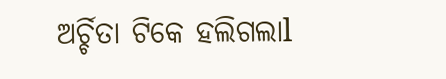ଅର୍ଚ୍ଚିତା ଟିକେ ହଲିଗଲାl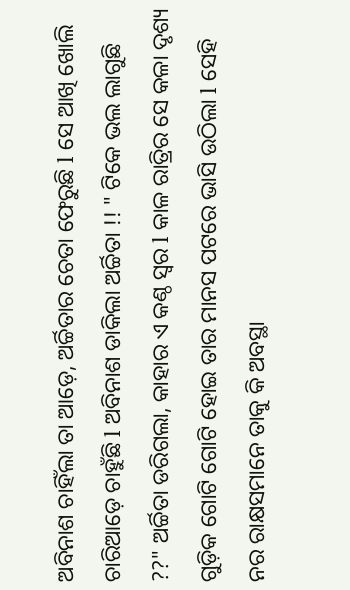ଅବିନାଶ ଚାହିଁଲା ତା ଆଡ଼େ, ଅର୍ଚ୍ଚିତାର ଚେତା ଫେରୁଛି l ସେ ଆଖି ଖୋଲି ଚାରିଆଡ଼େ ଚାହୁଁଛି l ଅବିନାଶ ଡାକିଲା ଅର୍ଚ୍ଚିତା !! " ଟିକେ ଭଲ ଲାଗୁଛି ??" ଅର୍ଚ୍ଚିତା ଡରିଗଲା, କାହାର ଏ କଣ୍ଠ ସ୍ୱର l କାଳ ରାତ୍ରିର ସେ କଳା ଦୃଶ୍ୟ ଗୁଡ଼ିକ ଗୋଟି ଗୋଟି ହୋଇ ତାର ମାନସ ପଟରେ ଭାସି ଉଠିଲା l ସେହି ନର ରାକ୍ଷସମାନେ ତାକୁ କି ଅବସ୍ଥା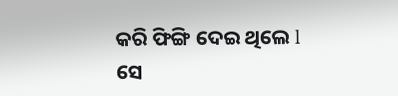କରି ଫିଙ୍ଗି ଦେଇ ଥିଲେ l ସେ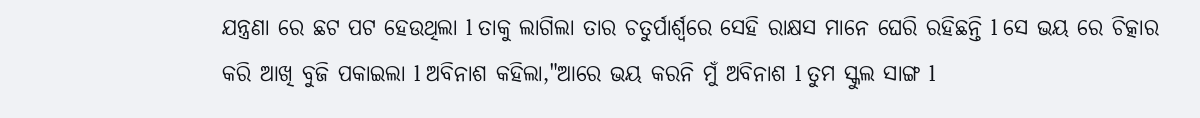ଯନ୍ତ୍ରଣା ରେ ଛଟ ପଟ ହେଉଥିଲା l ତାକୁ ଲାଗିଲା ତାର ଚତୁର୍ପାର୍ଶ୍ଵରେ ସେହି ରାକ୍ଷସ ମାନେ ଘେରି ରହିଛନ୍ତି l ସେ ଭୟ ରେ ଚିତ୍କାର କରି ଆଖି ବୁଜି ପକାଇଲା l ଅବିନାଶ କହିଲା,"ଆରେ ଭୟ କରନି ମୁଁ ଅବିନାଶ l ତୁମ ସ୍କୁଲ ସାଙ୍ଗ l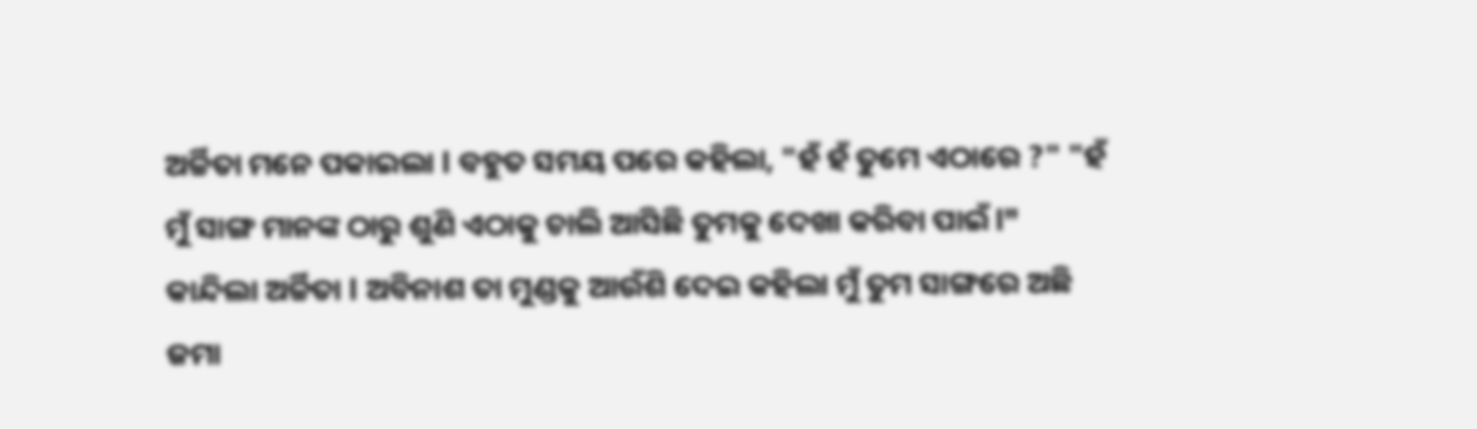ଅର୍ଚ୍ଚିତା ମନେ ପକାଇଲା l ବହୁତ ସମୟ ପରେ କହିଲା, "ହଁ ହଁ ତୁମେ ଏଠାରେ ?" "ହଁ ମୁଁ ସାଙ୍ଗ ମାନଙ୍କ ଠାରୁ ଶୁଣି ଏଠାକୁ ଚାଲି ଆସିଛି ତୁମକୁ ଦେଖା କରିବା ପାଇଁ l" କାନ୍ଦିଲା ଅର୍ଚ୍ଚିତା l ଅବିନାଶ ତା ମୁଣ୍ଡକୁ ଆଉଁଶି ଦେଇ କହିଲା ମୁଁ ତୁମ ସାଙ୍ଗରେ ଅଛି ଜମା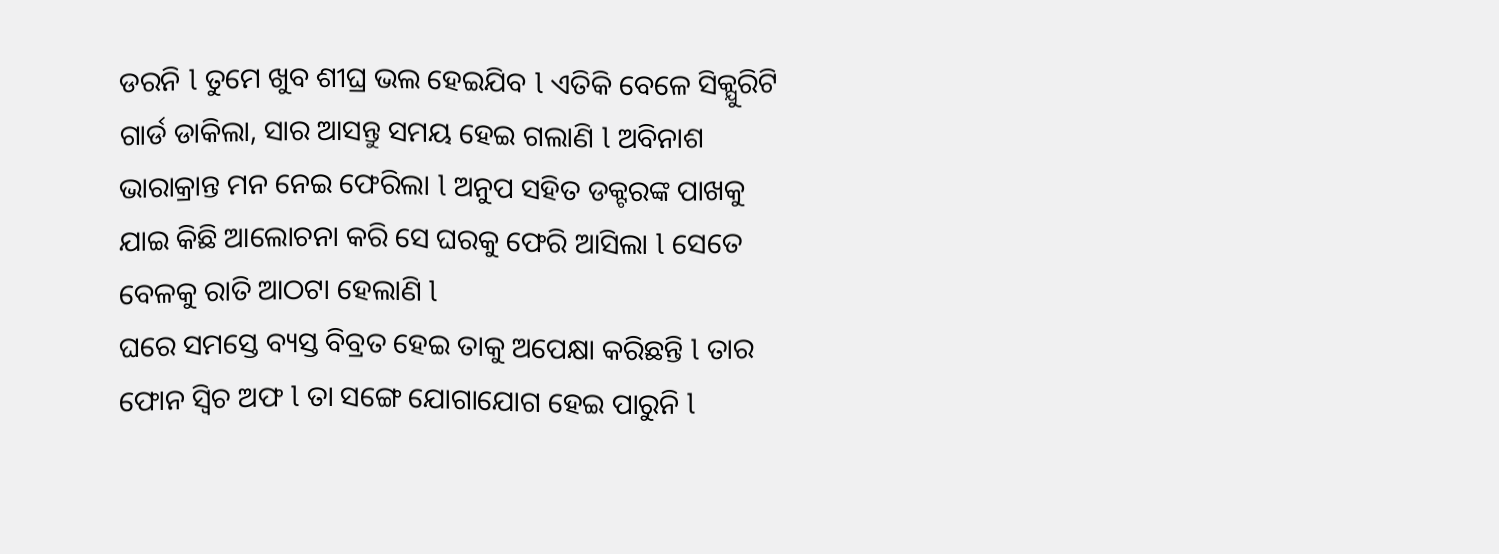ଡରନି l ତୁମେ ଖୁବ ଶୀଘ୍ର ଭଲ ହେଇଯିବ l ଏତିକି ବେଳେ ସିକ୍ଯୁରିଟି ଗାର୍ଡ ଡାକିଲା, ସାର ଆସନ୍ତୁ ସମୟ ହେଇ ଗଲାଣି l ଅବିନାଶ ଭାରାକ୍ରାନ୍ତ ମନ ନେଇ ଫେରିଲା l ଅନୁପ ସହିତ ଡକ୍ଟରଙ୍କ ପାଖକୁ ଯାଇ କିଛି ଆଲୋଚନା କରି ସେ ଘରକୁ ଫେରି ଆସିଲା l ସେତେ ବେଳକୁ ରାତି ଆଠଟା ହେଲାଣି l
ଘରେ ସମସ୍ତେ ବ୍ୟସ୍ତ ବିବ୍ରତ ହେଇ ତାକୁ ଅପେକ୍ଷା କରିଛନ୍ତି l ତାର ଫୋନ ସ୍ବିଚ ଅଫ l ତା ସଙ୍ଗେ ଯୋଗାଯୋଗ ହେଇ ପାରୁନି l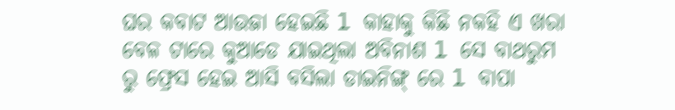ଘର କବାଟ ଆଉଜା ହେଇଛି l କାହାକୁ କିଛି ନକହି ଏ ଖରା ବେଳ ଟାରେ କୁଆଡେ ଯାଇଥିଲା ଅବିନାଶ l ସେ ବାଥରୁମ ରୁ ଫ୍ରେସ ହେଇ ଆସି ବସିଲା ଡାଇନିଙ୍ଗ୍ ରେ l ବାପା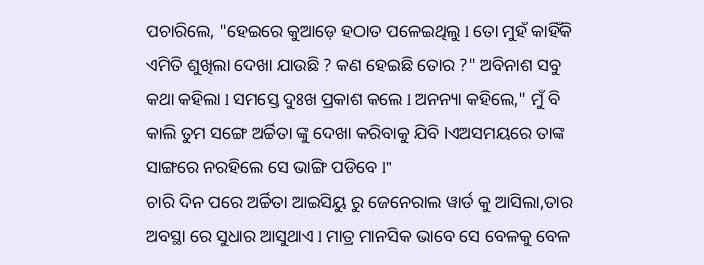ପଚାରିଲେ, "ହେଇରେ କୁଆଡ଼େ ହଠାତ ପଳେଇଥିଲୁ l ତୋ ମୁହଁ କାହିଁକି ଏମିତି ଶୁଖିଲା ଦେଖା ଯାଉଛି ? କଣ ହେଇଛି ତୋର ?" ଅବିନାଶ ସବୁ କଥା କହିଲା l ସମସ୍ତେ ଦୁଃଖ ପ୍ରକାଶ କଲେ l ଅନନ୍ୟା କହିଲେ," ମୁଁ ବି କାଲି ତୁମ ସଙ୍ଗେ ଅର୍ଚ୍ଚିତା ଙ୍କୁ ଦେଖା କରିବାକୁ ଯିବି lଏଅସମୟରେ ତାଙ୍କ ସାଙ୍ଗରେ ନରହିଲେ ସେ ଭାଙ୍ଗି ପଡିବେ l"
ଚାରି ଦିନ ପରେ ଅର୍ଚ୍ଚିତା ଆଇସିୟୁ ରୁ ଜେନେରାଲ ୱାର୍ଡ କୁ ଆସିଲା,ତାର ଅବସ୍ଥା ରେ ସୁଧାର ଆସୁଥାଏ l ମାତ୍ର ମାନସିକ ଭାବେ ସେ ବେଳକୁ ବେଳ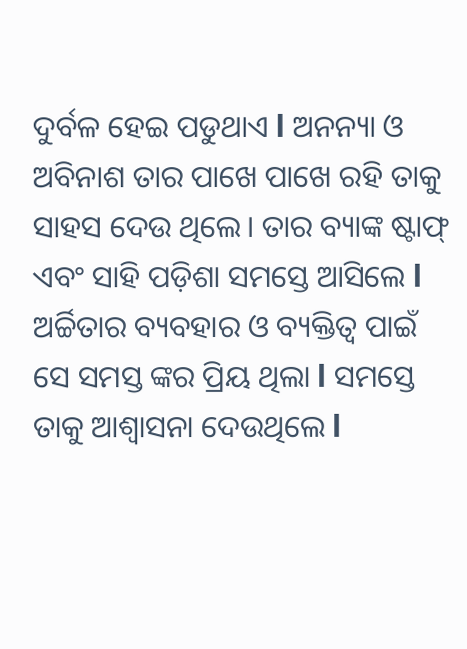ଦୁର୍ବଳ ହେଇ ପଡୁଥାଏ l ଅନନ୍ୟା ଓ ଅବିନାଶ ତାର ପାଖେ ପାଖେ ରହି ତାକୁ ସାହସ ଦେଉ ଥିଲେ। ତାର ବ୍ୟାଙ୍କ ଷ୍ଟାଫ୍ ଏବଂ ସାହି ପଡ଼ିଶା ସମସ୍ତେ ଆସିଲେ l ଅର୍ଚ୍ଚିତାର ବ୍ୟବହାର ଓ ବ୍ୟକ୍ତିତ୍ୱ ପାଇଁ ସେ ସମସ୍ତ ଙ୍କର ପ୍ରିୟ ଥିଲା l ସମସ୍ତେ ତାକୁ ଆଶ୍ୱାସନା ଦେଉଥିଲେ l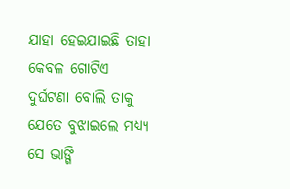ଯାହା ହେଇଯାଇଛି ତାହା କେବଳ ଗୋଟିଏ ଦୁର୍ଘଟଣା ବୋଲି ତାକୁ ଯେତେ ବୁଝାଇଲେ ମଧ୍ୟ୍ୟ ସେ ଭାଙ୍ଗି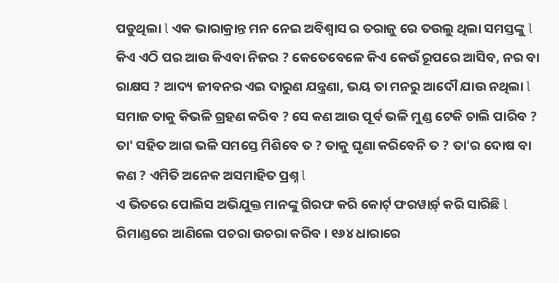ପଡୁଥିଲା l ଏକ ଭାରାକ୍ରାନ୍ତ ମନ ନେଇ ଅବିଶ୍ୱାସ ର ତରାଜୁ ରେ ତଉଲୁ ଥିଲା ସମସ୍ତଙ୍କୁ l କିଏ ଏଠି ପର ଆଉ କିଏବା ନିଜର ? କେତେବେଳେ କିଏ କେଉଁ ରୂପରେ ଆସିବ, ନର ବା ରାକ୍ଷସ ? ଆଦ୍ୟ ଜୀବନର ଏଇ ଦାରୁଣ ଯନ୍ତ୍ରଣା, ଭୟ ତା ମନରୁ ଆଦୌ ଯାଉ ନଥିଲା l
ସମାଜ ତାକୁ କିଭଳି ଗ୍ରହଣ କରିବ ? ସେ କଣ ଆଉ ପୂର୍ବ ଭଳି ମୁଣ୍ଡ ଟେକି ଚାଲି ପାରିବ ? ତା' ସହିତ ଆଗ ଭଳି ସମସ୍ତେ ମିଶିବେ ତ ? ତାକୁ ଘୃଣା କରିବେନି ତ ? ତା'ର ଦୋଷ ବା କଣ ? ଏମିତି ଅନେକ ଅସମାହିତ ପ୍ରଶ୍ନ l
ଏ ଭିତରେ ପୋଲିସ ଅଭିଯୁକ୍ତ ମାନଙ୍କୁ ଗିରଫ କରି କୋର୍ଟ୍ ଫରୱାର୍ଡ଼୍ କରି ସାରିଛି l ରିମାଣ୍ଡରେ ଆଣିଲେ ପଚରା ଉଚରା କରିବ। ୧୬୪ ଧାରାରେ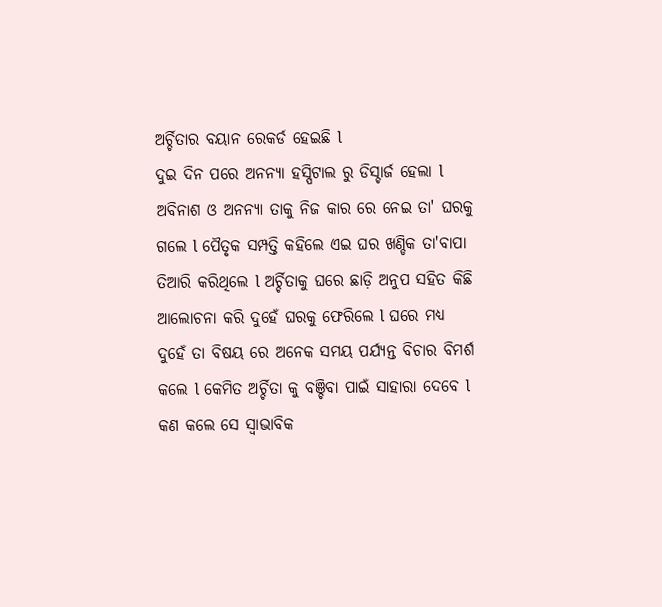ଅର୍ଚ୍ଚିତାର ବୟାନ ରେକର୍ଡ ହେଇଛି l
ଦୁଇ ଦିନ ପରେ ଅନନ୍ୟା ହସ୍ପିଟାଲ ରୁ ଡିସ୍ଚାର୍ଜ ହେଲା l ଅବିନାଶ ଓ ଅନନ୍ୟା ତାକୁ ନିଜ କାର ରେ ନେଇ ତା' ଘରକୁ ଗଲେ l ପୈତୃକ ସମ୍ପତ୍ତି କହିଲେ ଏଇ ଘର ଖଣ୍ଡିକ ତା'ବାପା ତିଆରି କରିଥିଲେ l ଅର୍ଚ୍ଚିତାକୁ ଘରେ ଛାଡ଼ି ଅନୁପ ସହିତ କିଛି ଆଲୋଚନା କରି ଦୁହେଁ ଘରକୁ ଫେରିଲେ l ଘରେ ମଧ୍ୟ ଦୁହେଁ ତା ବିଷୟ ରେ ଅନେକ ସମୟ ପର୍ଯ୍ୟନ୍ତ ବିଚାର ବିମର୍ଶ କଲେ l କେମିତ ଅର୍ଚ୍ଚିତା କୁ ବଞ୍ଚିବା ପାଇଁ ସାହାରା ଦେବେ l କଣ କଲେ ସେ ସ୍ୱାଭାବିକ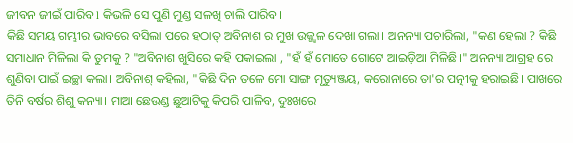ଜୀବନ ଜୀଇଁ ପାରିବ l କିଭଳି ସେ ପୁଣି ମୁଣ୍ଡ ସଳଖି ଚାଲି ପାରିବ।
କିଛି ସମୟ ଗମ୍ଭୀର ଭାବରେ ବସିଲା ପରେ ହଠାତ୍ ଅବିନାଶ ର ମୁଖ ଉଜ୍ଜ୍ୱଳ ଦେଖା ଗଲା। ଅନନ୍ୟା ପଚାରିଲା, "କଣ ହେଲା ? କିଛି ସମାଧାନ ମିଳିଲା କି ତୁମକୁ ? "ଅବିନାଶ ଖୁସିରେ କହି ପକାଇଲା , "ହଁ ହଁ ମୋତେ ଗୋଟେ ଆଇଡ଼ିଆ ମିଳିଛି।" ଅନନ୍ୟା ଆଗ୍ରହ ରେ ଶୁଣିବା ପାଇଁ ଇଚ୍ଛା କଲା। ଅବିନାଶ୍ କହିଲା, "କିଛି ଦିନ ତଳେ ମୋ ସାଙ୍ଗ ମୃତ୍ୟୁଞ୍ଜୟ, କରୋନାରେ ତା'ର ପତ୍ନୀକୁ ହରାଇଛି। ପାଖରେ ତିନି ବର୍ଷର ଶିଶୁ କନ୍ୟା। ମାଆ ଛେଉଣ୍ଡ ଛୁଆଟିକୁ କିପରି ପାଳିବ, ଦୁଃଖରେ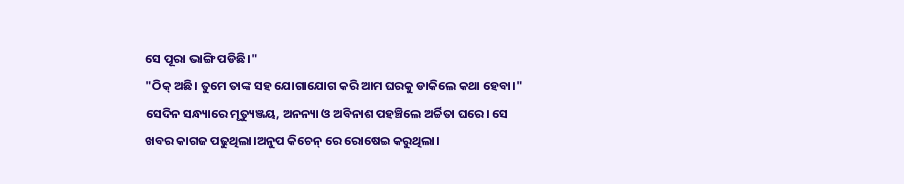ସେ ପୂରା ଭାଙ୍ଗି ପଡିଛି।"
"ଠିକ୍ ଅଛି। ତୁମେ ତାଙ୍କ ସହ ଯୋଗାଯୋଗ କରି ଆମ ଘରକୁ ଡାକିଲେ କଥା ହେବା।"
ସେଦିନ ସନ୍ଧ୍ୟାରେ ମୃତ୍ୟୁଞ୍ଜୟ, ଅନନ୍ୟା ଓ ଅବିନାଶ ପହଞ୍ଚିଲେ ଅର୍ଚ୍ଚିତା ଘରେ। ସେ ଖବର କାଗଜ ପଢୁଥିଲା।ଅନୁପ କିଚେନ୍ ରେ ରୋଷେଇ କରୁଥିଲା।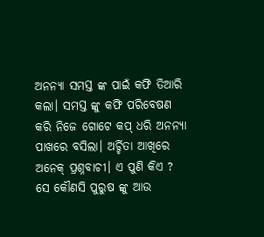ଅନନ୍ୟା ସମସ୍ତ ଙ୍କ ପାଇଁ କଫି ତିଆରି କଲା। ସମସ୍ତ ଙ୍କୁ କଫି ପରିବେଷଣ କରି ନିଜେ ଗୋଟେ କପ୍ ଧରି ଅନନ୍ୟା ପାଖରେ ବସିଲା। ଅର୍ଚ୍ଚିତା ଆଖିରେ ଅନେକ୍ ପ୍ରଶ୍ନବାଚୀ। ଏ ପୁଣି କିଏ ? ସେ କୌଣସି ପୁରୁଷ ଙ୍କୁ ଆଉ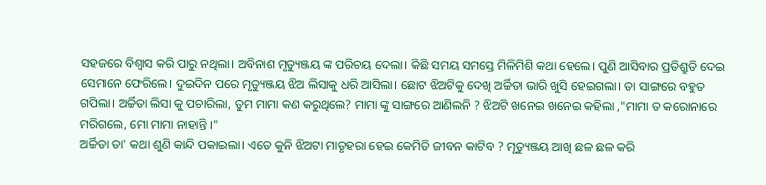ସହଜରେ ବିଶ୍ୱାସ କରି ପାରୁ ନଥିଲା। ଅବିନାଶ ମୃତ୍ୟୁଞ୍ଜୟ ଙ୍କ ପରିଚୟ ଦେଲା। କିଛି ସମୟ ସମସ୍ତେ ମିଳିମିଶି କଥା ହେଲେ। ପୁଣି ଆସିବାର ପ୍ରତିଶ୍ରୁତି ଦେଇ ସେମାନେ ଫେରିଲେ। ଦୁଇଦିନ ପରେ ମୃତ୍ୟୁଞ୍ଜୟ ଝିଅ ଲିସାକୁ ଧରି ଆସିଲା। ଛୋଟ ଝିଅଟିକୁ ଦେଖି ଅର୍ଚ୍ଚିତା ଭାରି ଖୁସି ହେଇଗଲା। ତା ସାଙ୍ଗରେ ବହୁତ ଗପିଲା। ଅର୍ଚ୍ଚିତା ଲିସା କୁ ପଚାରିଲା, ତୁମ ମାମା କଣ କରୁଥିଲେ? ମାମା ଙ୍କୁ ସାଙ୍ଗରେ ଆଣିଲନି ? ଝିଅଟି ଖନେଇ ଖନେଇ କହିଲା ,"ମାମା ତ କରୋନାରେ ମରିଗଲେ, ମୋ ମାମା ନାହାନ୍ତି ।"
ଅର୍ଚ୍ଚିତା ତା' କଥା ଶୁଣି କାନ୍ଦି ପକାଇଲା। ଏତେ କୁନି ଝିଅଟା ମାତୃହରା ହେଇ କେମିତି ଜୀବନ କାଟିବ ? ମୃତ୍ୟୁଞ୍ଜୟ ଆଖି ଛଳ ଛଳ କରି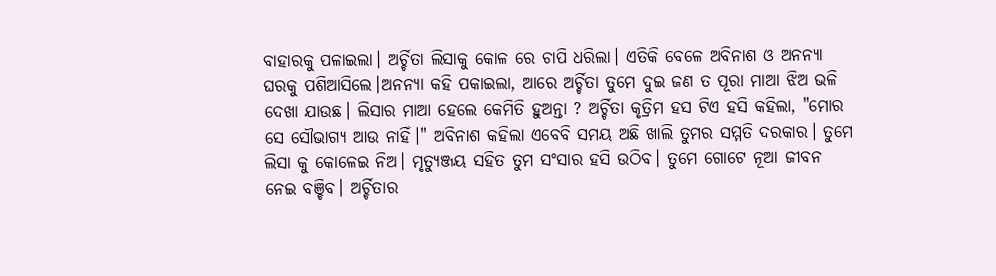ବାହାରକୁ ପଳାଇଲା। ଅର୍ଚ୍ଚିତା ଲିସାକୁ କୋଳ ରେ ଚାପି ଧରିଲା। ଏତିକି ବେଳେ ଅବିନାଶ ଓ ଅନନ୍ୟା ଘରକୁ ପଶିଆସିଲେ।ଅନନ୍ୟା କହି ପକାଇଲା, ଆରେ ଅର୍ଚ୍ଚିତା ତୁମେ ଦୁଇ ଜଣ ତ ପୂରା ମାଆ ଝିଅ ଭଳି ଦେଖା ଯାଉଛ। ଲିସାର ମାଆ ହେଲେ କେମିତି ହୁଅନ୍ତା ? ଅର୍ଚ୍ଚିତା କୃତ୍ରିମ ହସ ଟିଏ ହସି କହିଲା, "ମୋର ସେ ସୌଭାଗ୍ୟ ଆଉ ନାହିଁ।" ଅବିନାଶ କହିଲା ଏବେବି ସମୟ ଅଛି ଖାଲି ତୁମର ସମ୍ମତି ଦରକାର। ତୁମେ ଲିସା କୁ କୋଳେଇ ନିଅ। ମୃତ୍ୟୁଞ୍ଜୟ ସହିତ ତୁମ ସଂସାର ହସି ଉଠିବ। ତୁମେ ଗୋଟେ ନୂଆ ଜୀବନ ନେଇ ବଞ୍ଚିବ। ଅର୍ଚ୍ଚିତାର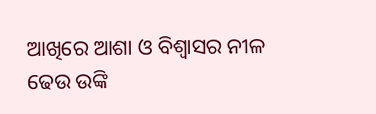ଆଖିରେ ଆଶା ଓ ବିଶ୍ଵାସର ନୀଳ ଢେଉ ଉଙ୍କି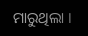ମାରୁଥିଲା ।